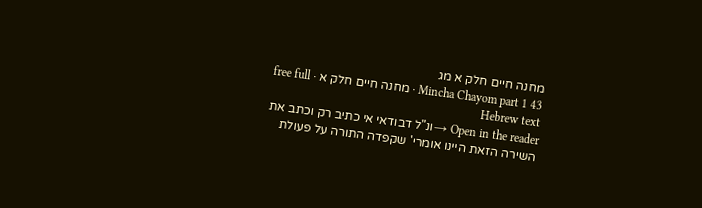מחנה חיים חלק א מג
Mincha Chayom part 1 43 · מחנה חיים חלק א · free full Hebrew text
Open in the reader →ונ"ל דבודאי אי כתיב רק וכתב את השירה הזאת היינו אומרי' שקפדה התורה על פעולת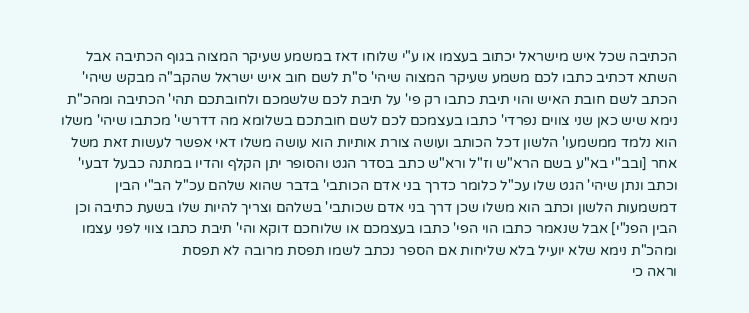הכתיבה שכל איש מישראל יכתוב בעצמו או ע"י שלוחו דאז במשמע שעיקר המצוה בגוף הכתיבה אבל השתא דכתיב כתבו לכם משמע שעיקר המצוה שיהי' ס"ת לשם חוב איש ישראל שהקב"ה מבקש שיהי' הכתב לשם חובת האיש והוי תיבת כתבו רק פי' על תיבת לכם שלשמכם ולחובתכם תהי' הכתיבה ומהכ"ת נימא שיש כאן שני צווים נפרדי' כתבו בעצמכם לכם לשם חובתכם בשלומא מה דדרשי' מכתבו שיהי' משלו הוא נלמד ממשמעו' הלשון דכל הכותב ועושה צורת אותיות הוא עושה משלו דאי אפשר לעשות זאת משל אחר [ובב"י בא"ע בשם הרא"ש וז"ל ורא"ש כתב בסדר הגט והסופר יתן הקלף והדיו במתנה כבעל דבעי' וכתב ונתן שיהי' הגט שלו עכ"ל כלומר כדרך בני אדם הכותבי' בדבר שהוא שלהם עכ"ל הב"י הבין דמשמעות הלשון וכתב הוא משלו שכן דרך בני אדם שכותבי' בשלהם וצריך להיות שלו בשעת כתיבה וכן הבין הפנ"י] אבל שנאמר כתבו הוי הפי' כתבו בעצמכם או שלוחכם דוקא והי' תיבת כתבו צווי לפני עצמו ומהכ"ת נימא שלא יועיל בלא שליחות אם הספר נכתב לשמו תפסת מרובה לא תפסת
וראה כי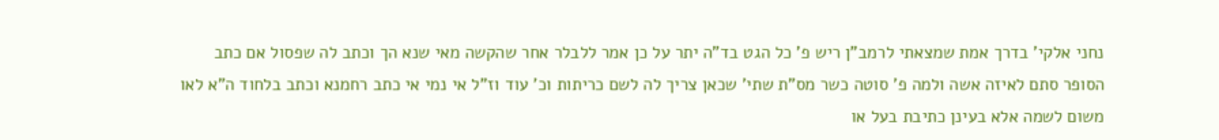נחני אלקי' בדרך אמת שמצאתי לרמב"ן ריש פ' כל הגט בד"ה יתר על כן אמר ללבלר אחר שהקשה מאי שנא הך וכתב לה שפסול אם כתב הסופר סתם לאיזה אשה ולמה פ' סוטה כשר מס"ת שתי' שכאן צריך לה לשם כריתות וכ' עוד וז"ל אי נמי אי כתב רחמנא וכתב בלחוד ה"א לאו משום לשמה אלא בעינן כתיבת בעל או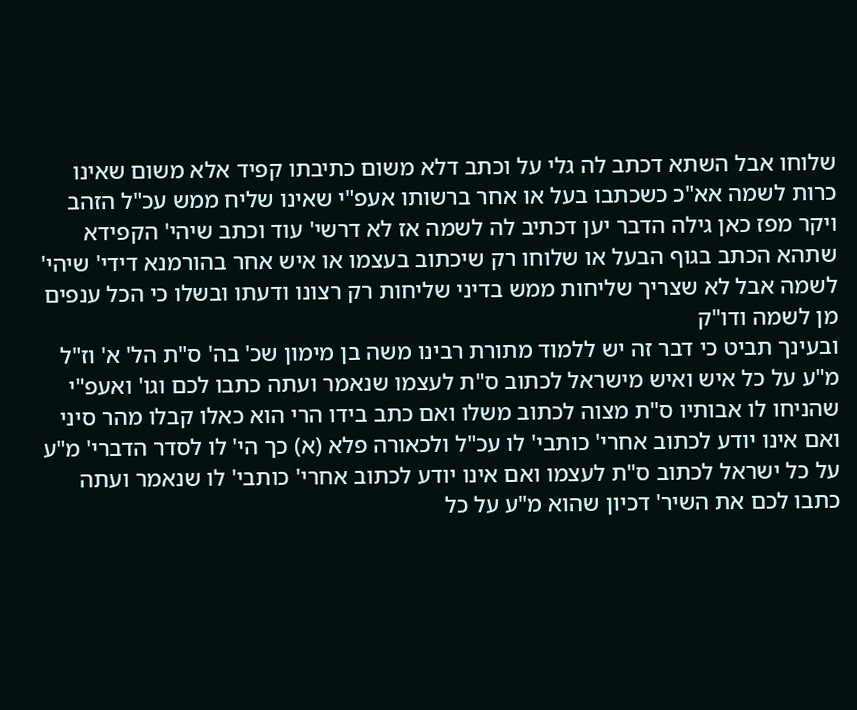שלוחו אבל השתא דכתב לה גלי על וכתב דלא משום כתיבתו קפיד אלא משום שאינו כרות לשמה אא"כ כשכתבו בעל או אחר ברשותו אעפ"י שאינו שליח ממש עכ"ל הזהב ויקר מפז כאן גילה הדבר יען דכתיב לה לשמה אז לא דרשי' עוד וכתב שיהי' הקפידא שתהא הכתב בגוף הבעל או שלוחו רק שיכתוב בעצמו או איש אחר בהורמנא דידי' שיהי' לשמה אבל לא שצריך שליחות ממש בדיני שליחות רק רצונו ודעתו ובשלו כי הכל ענפים מן לשמה ודו"ק
ובעינך תביט כי דבר זה יש ללמוד מתורת רבינו משה בן מימון שכ' בה' ס"ת הל' א' וז"ל מ"ע על כל איש ואיש מישראל לכתוב ס"ת לעצמו שנאמר ועתה כתבו לכם וגו' ואעפ"י שהניחו לו אבותיו ס"ת מצוה לכתוב משלו ואם כתב בידו הרי הוא כאלו קבלו מהר סיני ואם אינו יודע לכתוב אחרי' כותבי' לו עכ"ל ולכאורה פלא (א) כך הי' לו לסדר הדברי' מ"ע על כל ישראל לכתוב ס"ת לעצמו ואם אינו יודע לכתוב אחרי' כותבי' לו שנאמר ועתה כתבו לכם את השיר' דכיון שהוא מ"ע על כל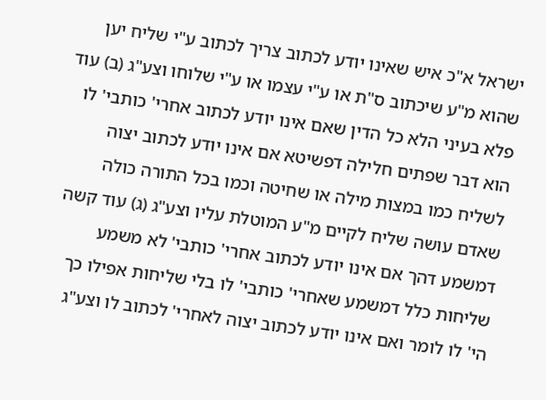ישראל א"כ איש שאינו יודע לכתוב צריך לכתוב ע"י שליח יען שהוא מ"ע שיכתוב ס"ת או ע"י עצמו או ע"י שלוחו וצע"ג (ב) עוד פלא בעיני הלא כל הדין שאם אינו יודע לכתוב אחרי' כותבי' לו הוא דבר שפתים חלילה דפשיטא אם אינו יודע לכתוב יצוה לשליח כמו במצות מילה או שחיטה וכמו בכל התורה כולה שאדם עושה שליח לקיים מ"ע המוטלת עליו וצע"ג (ג) עוד קשה דמשמע דהך אם אינו יודע לכתוב אחרי' כותבי' לא משמע שליחות כלל דמשמע שאחרי' כותבי' לו בלי שליחות אפילו כך הי' לו לומר ואם אינו יודע לכתוב יצוה לאחרי' לכתוב לו וצע"ג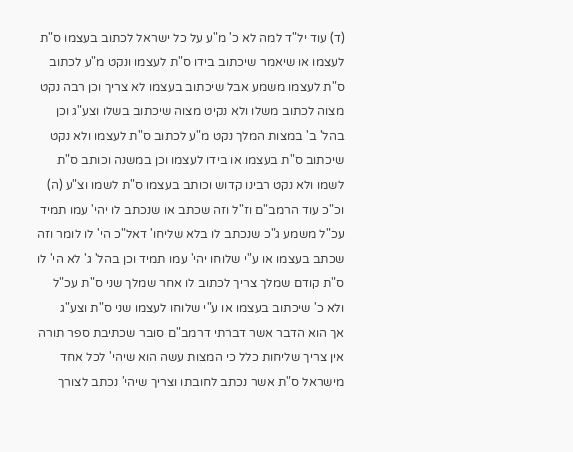(ד) עוד יל"ד למה לא כ' מ"ע על כל ישראל לכתוב בעצמו ס"ת לעצמו או שיאמר שיכתוב בידו ס"ת לעצמו ונקט מ"ע לכתוב ס"ת לעצמו משמע אבל שיכתוב בעצמו לא צריך וכן רבה נקט מצוה לכתוב משלו ולא נקיט מצוה שיכתוב בשלו וצע"ג וכן בהל' ב' במצות המלך נקט מ"ע לכתוב ס"ת לעצמו ולא נקט שיכתוב ס"ת בעצמו או בידו לעצמו וכן במשנה וכותב ס"ת לשמו ולא נקט רבינו קדוש וכותב בעצמו ס"ת לשמו וצ"ע (ה) וכ"כ עוד הרמב"ם וז"ל וזה שכתב או שנכתב לו יהי' עמו תמיד עכ"ל משמע ג"כ שנכתב לו בלא שליחו' דאל"כ הי' לו לומר וזה שכתב בעצמו או ע"י שלוחו יהי' עמו תמיד וכן בהל' ג' לא הי' לו ס"ת קודם שמלך צריך לכתוב לו אחר שמלך שני ס"ת עכ"ל ולא כ' שיכתוב בעצמו או ע"י שלוחו לעצמו שני ס"ת וצע"ג
אך הוא הדבר אשר דברתי דרמב"ם סובר שכתיבת ספר תורה אין צריך שליחות כלל כי המצות עשה הוא שיהי' לכל אחד מישראל ס"ת אשר נכתב לחובתו וצריך שיהי' נכתב לצורך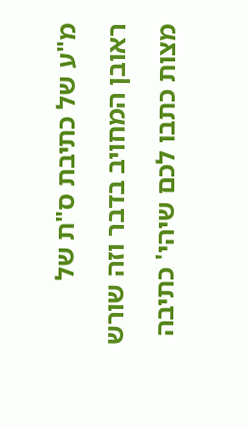מ"ע של כתיבת ס"ת של ראובן המחויב בדבר וזה שורש מצות כתבו לכם שיהי' כתיבה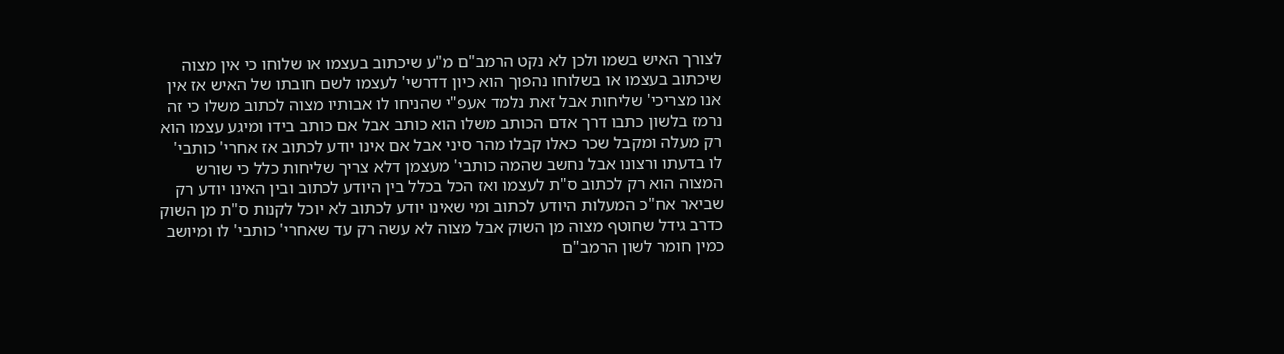לצורך האיש בשמו ולכן לא נקט הרמב"ם מ"ע שיכתוב בעצמו או שלוחו כי אין מצוה שיכתוב בעצמו או בשלוחו נהפוך הוא כיון דדרשי' לעצמו לשם חובתו של האיש אז אין אנו מצריכי' שליחות אבל זאת נלמד אעפ"י שהניחו לו אבותיו מצוה לכתוב משלו כי זה נרמז בלשון כתבו דרך אדם הכותב משלו הוא כותב אבל אם כותב בידו ומיגע עצמו הוא רק מעלה ומקבל שכר כאלו קבלו מהר סיני אבל אם אינו יודע לכתוב אז אחרי' כותבי' לו בדעתו ורצונו אבל נחשב שהמה כותבי' מעצמן דלא צריך שליחות כלל כי שורש המצוה הוא רק לכתוב ס"ת לעצמו ואז הכל בכלל בין היודע לכתוב ובין האינו יודע רק שביאר אח"כ המעלות היודע לכתוב ומי שאינו יודע לכתוב לא יוכל לקנות ס"ת מן השוק כדרב גידל שחוטף מצוה מן השוק אבל מצוה לא עשה רק עד שאחרי' כותבי' לו ומיושב כמין חומר לשון הרמב"ם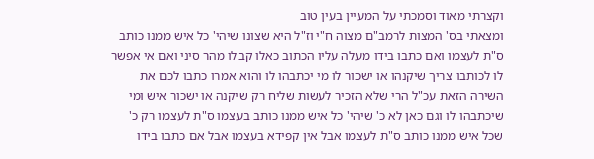וקצרתי מאוד וסמכתי על המעיין בעין טוב
ומצאתי בס' המצות לרמב"ם מצוה ח"י וז"ל היא שצונו שיהי' כל איש ממנו כותב ס"ת לעצמו ואם כתבו בידו מעלה עליו הכתוב כאלו קבלו מהר סיני ואם אי אפשר לו לכותבו צריך שיקנהו או ישכור לו מי יכתבהו לו והוא אמרו כתבו לכם את השירה הזאת עכ"ל הרי שלא הזכיר לעשות שליח רק שיקנה או ישכור איש ומי שיכתבהו לו וגם כאן לא כ' שיהי' כל איש ממנו כותב בעצמו ס"ת לעצמו רק כ' שכל איש ממנו כותב ס"ת לעצמו אבל אין קפידא בעצמו אבל אם כתבו בידו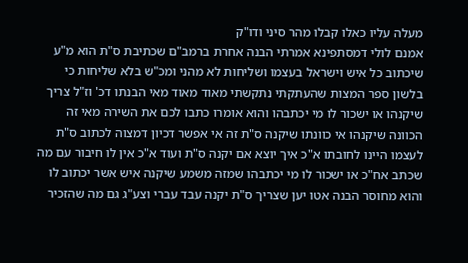מעלה עליו כאלו קבלו מהר סיני ודו"ק
אמנם לולי דמסתפינא אמרתי הבנה אחרת ברמב"ם שכתיבת ס"ת הוא מ"ע שיכתוב כל איש וישראל בעצמו ושליחות לא מהני ומכ"ש בלא שליחות כי בלשון ספר המצות שהעתקתי נתקשתי מאוד מאוד מאי הבנתו דכ' וז"ל צריך שיקנהו או ישכור לו מי יכתבהו והוא אומרו כתבו לכם את השירה מאי זה הכוונה שיקנהו אי כוונתו שיקנה ס"ת זה אי אפשר דכיון דמצוה לכתוב ס"ת לעצמו היינו לחובתו א"כ איך יוצא אם יקנה ס"ת ועוד א"כ אין לו חיבור עם מה שכתב אח"כ או ישכור לו מי יכתבהו שמזה משמע שיקנה איש אשר יכתוב לו והוא מחוסר הבנה אטו יען שצריך ס"ת יקנה עבד עברי וצע"ג גם מה שהזכיר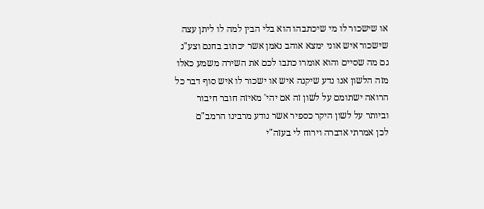או שישכור לו מי שיכתבהו הוא בלי הבין למה לו ליתן עצה שישכור איש אוני ימצא אוהב נאמן אשר יכתוב בחנם וצע"ג גם מה שסיים והוא אומרו כתבו לכם את השירה משמע כאלו מזה הלשון אנו נדע שיקנה איש או ישכור לו איש סוף דבר כל הרואה ישתומם על לשון זה אם יהי' מאיזה חובר חיבור וביותר על לשון היקר כספיר אשר נודע מרבינו הרמב"ם
לכן אמרתי אדברה וירוח לי בעזה"י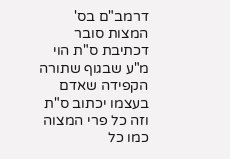דרמב"ם בס' המצות סובר דכתיבת ס"ת הוי מ"ע שבגוף שתורה הקפידה שאדם בעצמו יכתוב ס"ת וזה כל פרי המצוה כמו כל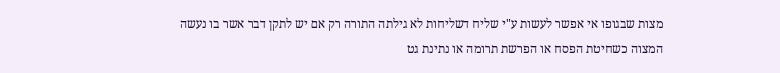מצות שבגופו אי אפשר לעשות ע"י שליח דשליחות לא גילתה התורה רק אם יש לתקן דבר אשר בו נעשה המצוה כשחיטת הפסח או הפרשת תרומה או נתינת גט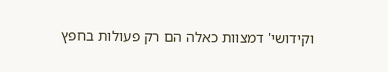וקידושי' דמצוות כאלה הם רק פעולות בחפץ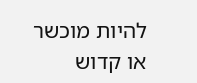להיות מוכשר או קדוש